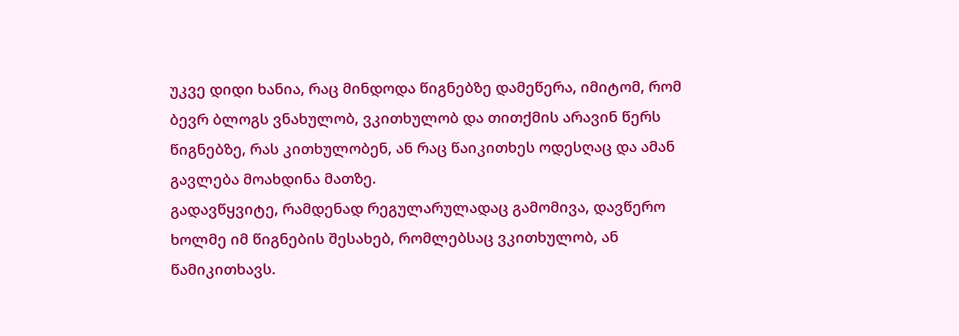უკვე დიდი ხანია, რაც მინდოდა წიგნებზე დამეწერა, იმიტომ, რომ ბევრ ბლოგს ვნახულობ, ვკითხულობ და თითქმის არავინ წერს წიგნებზე, რას კითხულობენ, ან რაც წაიკითხეს ოდესღაც და ამან გავლება მოახდინა მათზე.
გადავწყვიტე, რამდენად რეგულარულადაც გამომივა, დავწერო ხოლმე იმ წიგნების შესახებ, რომლებსაც ვკითხულობ, ან წამიკითხავს.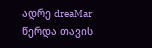ადრე dreaMar წერდა თავის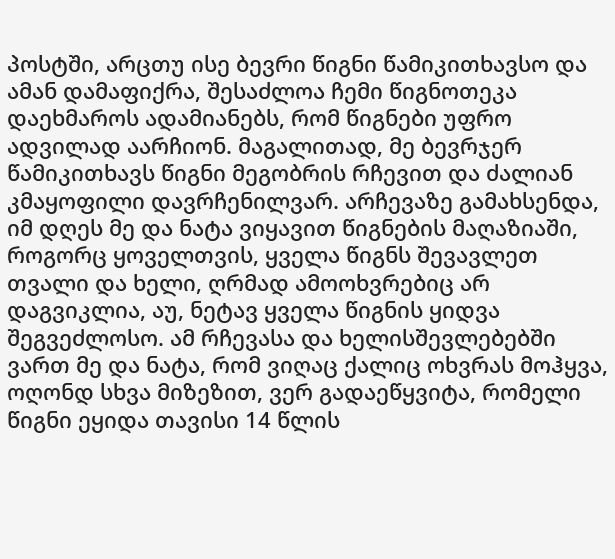პოსტში, არცთუ ისე ბევრი წიგნი წამიკითხავსო და ამან დამაფიქრა, შესაძლოა ჩემი წიგნოთეკა დაეხმაროს ადამიანებს, რომ წიგნები უფრო ადვილად აარჩიონ. მაგალითად, მე ბევრჯერ წამიკითხავს წიგნი მეგობრის რჩევით და ძალიან კმაყოფილი დავრჩენილვარ. არჩევაზე გამახსენდა, იმ დღეს მე და ნატა ვიყავით წიგნების მაღაზიაში, როგორც ყოველთვის, ყველა წიგნს შევავლეთ თვალი და ხელი, ღრმად ამოოხვრებიც არ დაგვიკლია, აუ, ნეტავ ყველა წიგნის ყიდვა შეგვეძლოსო. ამ რჩევასა და ხელისშევლებებში ვართ მე და ნატა, რომ ვიღაც ქალიც ოხვრას მოჰყვა, ოღონდ სხვა მიზეზით, ვერ გადაეწყვიტა, რომელი წიგნი ეყიდა თავისი 14 წლის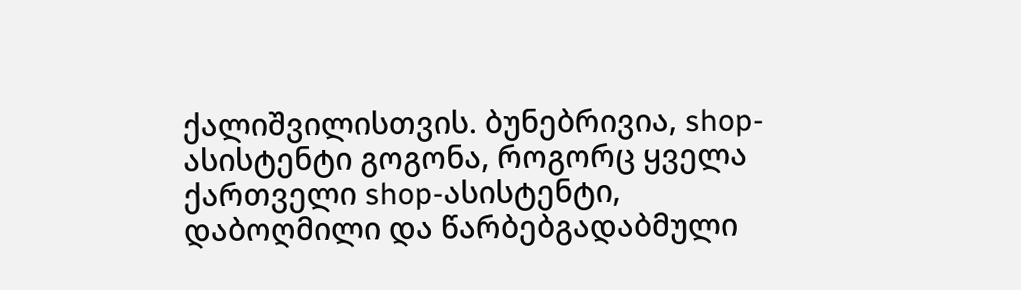ქალიშვილისთვის. ბუნებრივია, shop-ასისტენტი გოგონა, როგორც ყველა ქართველი shop-ასისტენტი, დაბოღმილი და წარბებგადაბმული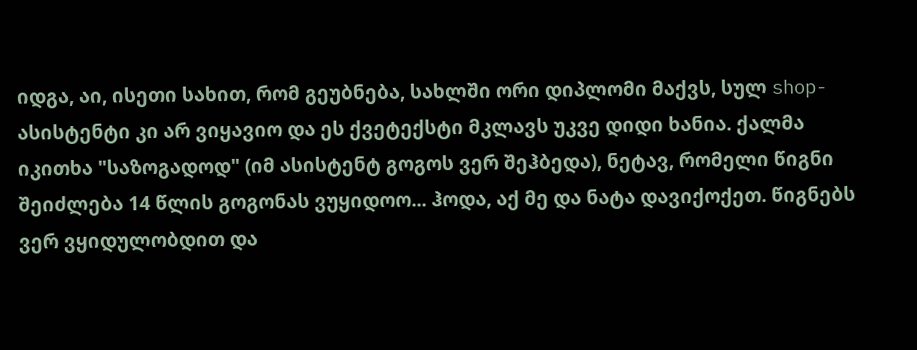იდგა, აი, ისეთი სახით, რომ გეუბნება, სახლში ორი დიპლომი მაქვს, სულ shop-ასისტენტი კი არ ვიყავიო და ეს ქვეტექსტი მკლავს უკვე დიდი ხანია. ქალმა იკითხა "საზოგადოდ" (იმ ასისტენტ გოგოს ვერ შეჰბედა), ნეტავ, რომელი წიგნი შეიძლება 14 წლის გოგონას ვუყიდოო... ჰოდა, აქ მე და ნატა დავიქოქეთ. წიგნებს ვერ ვყიდულობდით და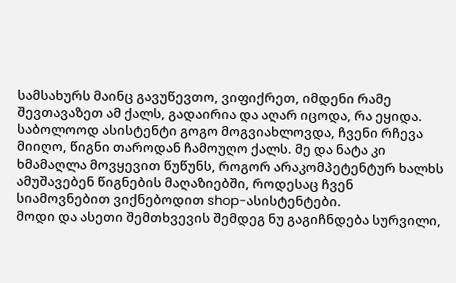სამსახურს მაინც გავუწევთო, ვიფიქრეთ, იმდენი რამე შევთავაზეთ ამ ქალს, გადაირია და აღარ იცოდა, რა ეყიდა. საბოლოოდ ასისტენტი გოგო მოგვიახლოვდა, ჩვენი რჩევა მიიღო, წიგნი თაროდან ჩამოუღო ქალს. მე და ნატა კი ხმამაღლა მოვყევით წუწუნს, როგორ არაკომპეტენტურ ხალხს ამუშავებენ წიგნების მაღაზიებში, როდესაც ჩვენ სიამოვნებით ვიქნებოდით shop-ასისტენტები.
მოდი და ასეთი შემთხვევის შემდეგ ნუ გაგიჩნდება სურვილი,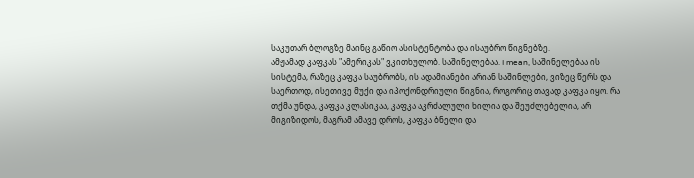საკუთარ ბლოგზე მაინც გაწიო ასისტენტობა და ისაუბრო წიგნებზე.
ამჟამად კაფკას "ამერიკას" ვკითხულობ. საშინელებაა. I mean, საშინელებაა ის სისტემა, რაზეც კაფკა საუბრობს, ის ადამიანები არიან საშინლები, ვიზეც წერს და საერთოდ, ისეთივე მუქი და იპოქონდრიული წიგნია, როგორიც თავად კაფკა იყო. რა თქმა უნდა, კაფკა კლასიკაა, კაფკა აკრძალული ხილია და შეუძლებელია, არ მიგიზიდოს, მაგრამ ამავე დროს, კაფკა ბნელი და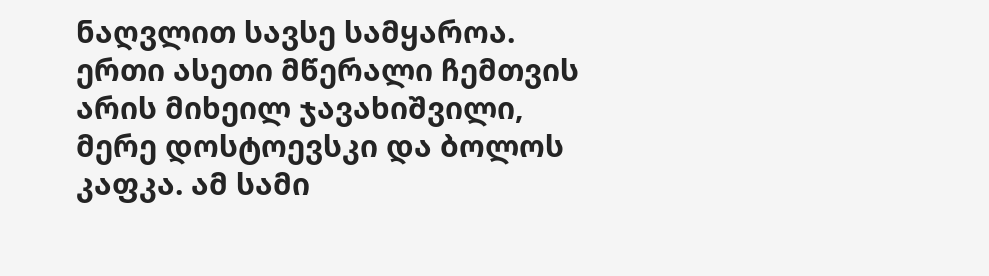ნაღვლით სავსე სამყაროა. ერთი ასეთი მწერალი ჩემთვის არის მიხეილ ჯავახიშვილი, მერე დოსტოევსკი და ბოლოს კაფკა. ამ სამი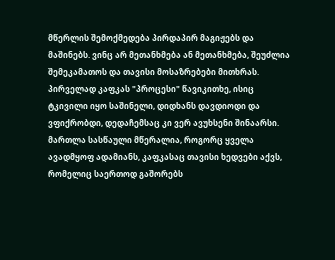მწერლის შემოქმედება პირდაპირ მაგიჟებს და მაშინებს. ვინც არ მეთანხმება ან მეთანხმება, შეუძლია შემეკამათოს და თავისი მოსაზრებები მითხრას.
პირველად კაფკას "პროცესი" წავიკითხე, ისიც ტკივილი იყო საშინელი, დიდხანს დავდიოდი და ვფიქრობდი, დედაჩემსაც კი ვერ ავუხსენი შინაარსი. მართლა სასწაული მწერალია, როგორც ყველა ავადმყოფ ადამიანს, კაფკასაც თავისი ხედვები აქვს, რომელიც საერთოდ გაშორებს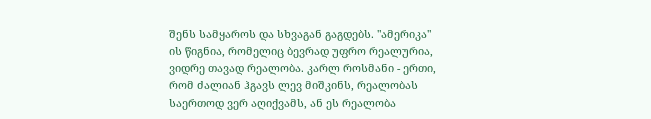შენს სამყაროს და სხვაგან გაგდებს. "ამერიკა" ის წიგნია, რომელიც ბევრად უფრო რეალურია, ვიდრე თავად რეალობა. კარლ როსმანი - ერთი, რომ ძალიან ჰგავს ლევ მიშკინს, რეალობას საერთოდ ვერ აღიქვამს, ან ეს რეალობა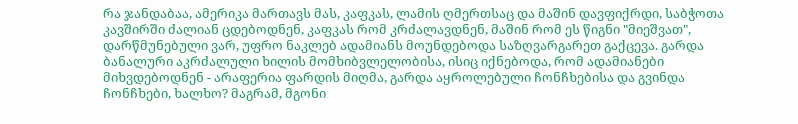რა ჯანდაბაა, ამერიკა მართავს მას, კაფკას, ლამის ღმერთსაც და მაშინ დავფიქრდი, საბჭოთა კავშირში ძალიან ცდებოდნენ, კაფკას რომ კრძალავდნენ, მაშინ რომ ეს წიგნი "მიეშვათ", დარწმუნებული ვარ, უფრო ნაკლებ ადამიანს მოუნდებოდა საზღვარგარეთ გაქცევა. გარდა ბანალური აკრძალული ხილის მომხიბვლელობისა, ისიც იქნებოდა, რომ ადამიანები მიხვდებოდნენ - არაფერია ფარდის მიღმა, გარდა აყროლებული ჩონჩხებისა და გვინდა ჩონჩხები, ხალხო? მაგრამ, მგონი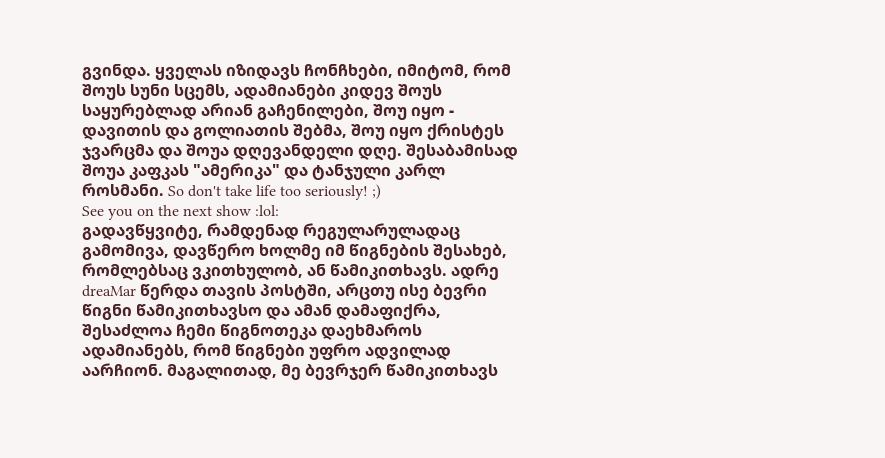გვინდა. ყველას იზიდავს ჩონჩხები, იმიტომ, რომ შოუს სუნი სცემს, ადამიანები კიდევ შოუს საყურებლად არიან გაჩენილები, შოუ იყო - დავითის და გოლიათის შებმა, შოუ იყო ქრისტეს ჯვარცმა და შოუა დღევანდელი დღე. შესაბამისად შოუა კაფკას "ამერიკა" და ტანჯული კარლ როსმანი. So don't take life too seriously! ;)
See you on the next show :lol:
გადავწყვიტე, რამდენად რეგულარულადაც გამომივა, დავწერო ხოლმე იმ წიგნების შესახებ, რომლებსაც ვკითხულობ, ან წამიკითხავს. ადრე dreaMar წერდა თავის პოსტში, არცთუ ისე ბევრი წიგნი წამიკითხავსო და ამან დამაფიქრა, შესაძლოა ჩემი წიგნოთეკა დაეხმაროს ადამიანებს, რომ წიგნები უფრო ადვილად აარჩიონ. მაგალითად, მე ბევრჯერ წამიკითხავს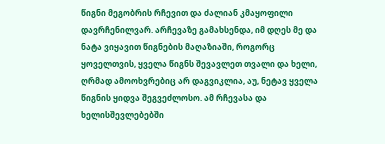წიგნი მეგობრის რჩევით და ძალიან კმაყოფილი დავრჩენილვარ. არჩევაზე გამახსენდა, იმ დღეს მე და ნატა ვიყავით წიგნების მაღაზიაში, როგორც ყოველთვის, ყველა წიგნს შევავლეთ თვალი და ხელი, ღრმად ამოოხვრებიც არ დაგვიკლია, აუ, ნეტავ ყველა წიგნის ყიდვა შეგვეძლოსო. ამ რჩევასა და ხელისშევლებებში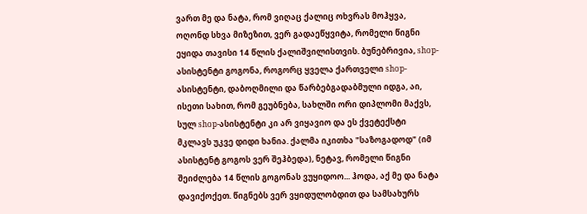ვართ მე და ნატა, რომ ვიღაც ქალიც ოხვრას მოჰყვა, ოღონდ სხვა მიზეზით, ვერ გადაეწყვიტა, რომელი წიგნი ეყიდა თავისი 14 წლის ქალიშვილისთვის. ბუნებრივია, shop-ასისტენტი გოგონა, როგორც ყველა ქართველი shop-ასისტენტი, დაბოღმილი და წარბებგადაბმული იდგა, აი, ისეთი სახით, რომ გეუბნება, სახლში ორი დიპლომი მაქვს, სულ shop-ასისტენტი კი არ ვიყავიო და ეს ქვეტექსტი მკლავს უკვე დიდი ხანია. ქალმა იკითხა "საზოგადოდ" (იმ ასისტენტ გოგოს ვერ შეჰბედა), ნეტავ, რომელი წიგნი შეიძლება 14 წლის გოგონას ვუყიდოო... ჰოდა, აქ მე და ნატა დავიქოქეთ. წიგნებს ვერ ვყიდულობდით და სამსახურს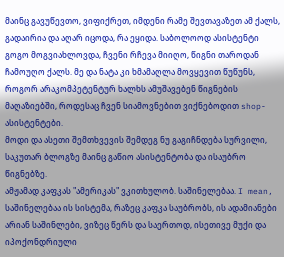მაინც გავუწევთო, ვიფიქრეთ, იმდენი რამე შევთავაზეთ ამ ქალს, გადაირია და აღარ იცოდა, რა ეყიდა. საბოლოოდ ასისტენტი გოგო მოგვიახლოვდა, ჩვენი რჩევა მიიღო, წიგნი თაროდან ჩამოუღო ქალს. მე და ნატა კი ხმამაღლა მოვყევით წუწუნს, როგორ არაკომპეტენტურ ხალხს ამუშავებენ წიგნების მაღაზიებში, როდესაც ჩვენ სიამოვნებით ვიქნებოდით shop-ასისტენტები.
მოდი და ასეთი შემთხვევის შემდეგ ნუ გაგიჩნდება სურვილი, საკუთარ ბლოგზე მაინც გაწიო ასისტენტობა და ისაუბრო წიგნებზე.
ამჟამად კაფკას "ამერიკას" ვკითხულობ. საშინელებაა. I mean, საშინელებაა ის სისტემა, რაზეც კაფკა საუბრობს, ის ადამიანები არიან საშინლები, ვიზეც წერს და საერთოდ, ისეთივე მუქი და იპოქონდრიული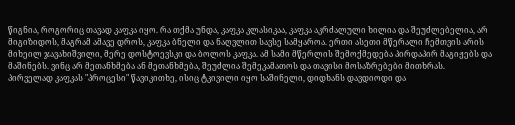წიგნია, როგორიც თავად კაფკა იყო. რა თქმა უნდა, კაფკა კლასიკაა, კაფკა აკრძალული ხილია და შეუძლებელია, არ მიგიზიდოს, მაგრამ ამავე დროს, კაფკა ბნელი და ნაღვლით სავსე სამყაროა. ერთი ასეთი მწერალი ჩემთვის არის მიხეილ ჯავახიშვილი, მერე დოსტოევსკი და ბოლოს კაფკა. ამ სამი მწერლის შემოქმედება პირდაპირ მაგიჟებს და მაშინებს. ვინც არ მეთანხმება ან მეთანხმება, შეუძლია შემეკამათოს და თავისი მოსაზრებები მითხრას.
პირველად კაფკას "პროცესი" წავიკითხე, ისიც ტკივილი იყო საშინელი, დიდხანს დავდიოდი და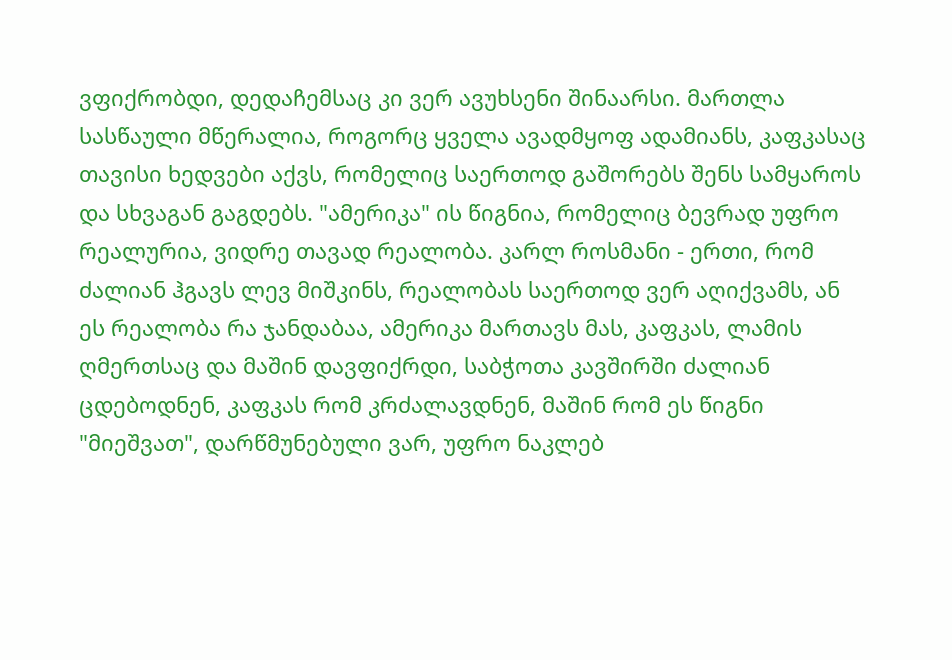ვფიქრობდი, დედაჩემსაც კი ვერ ავუხსენი შინაარსი. მართლა სასწაული მწერალია, როგორც ყველა ავადმყოფ ადამიანს, კაფკასაც თავისი ხედვები აქვს, რომელიც საერთოდ გაშორებს შენს სამყაროს და სხვაგან გაგდებს. "ამერიკა" ის წიგნია, რომელიც ბევრად უფრო რეალურია, ვიდრე თავად რეალობა. კარლ როსმანი - ერთი, რომ ძალიან ჰგავს ლევ მიშკინს, რეალობას საერთოდ ვერ აღიქვამს, ან ეს რეალობა რა ჯანდაბაა, ამერიკა მართავს მას, კაფკას, ლამის ღმერთსაც და მაშინ დავფიქრდი, საბჭოთა კავშირში ძალიან ცდებოდნენ, კაფკას რომ კრძალავდნენ, მაშინ რომ ეს წიგნი "მიეშვათ", დარწმუნებული ვარ, უფრო ნაკლებ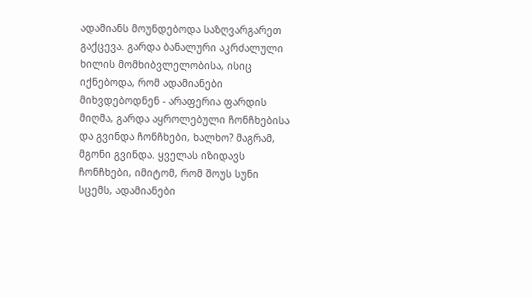ადამიანს მოუნდებოდა საზღვარგარეთ გაქცევა. გარდა ბანალური აკრძალული ხილის მომხიბვლელობისა, ისიც იქნებოდა, რომ ადამიანები მიხვდებოდნენ - არაფერია ფარდის მიღმა, გარდა აყროლებული ჩონჩხებისა და გვინდა ჩონჩხები, ხალხო? მაგრამ, მგონი გვინდა. ყველას იზიდავს ჩონჩხები, იმიტომ, რომ შოუს სუნი სცემს, ადამიანები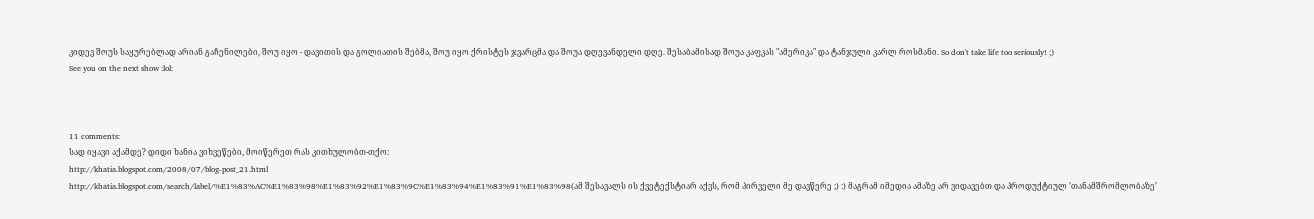კიდევ შოუს საყურებლად არიან გაჩენილები, შოუ იყო - დავითის და გოლიათის შებმა, შოუ იყო ქრისტეს ჯვარცმა და შოუა დღევანდელი დღე. შესაბამისად შოუა კაფკას "ამერიკა" და ტანჯული კარლ როსმანი. So don't take life too seriously! ;)
See you on the next show :lol:



11 comments:
სად იყავი აქამდე? დიდი ხანია ვიხვეწები, მოიწერეთ რას კითხულობთ-თქო:
http://khatia.blogspot.com/2008/07/blog-post_21.html
http://khatia.blogspot.com/search/label/%E1%83%AC%E1%83%98%E1%83%92%E1%83%9C%E1%83%94%E1%83%91%E1%83%98(ამ შესავალს ის ქვეტექსტიარ აქვს, რომ პირველი მე დავწერე ;) :) მაგრამ იმედია ამაზე არ ვიდავებთ და პროდუქტიულ ’თანამშრომლობაზე’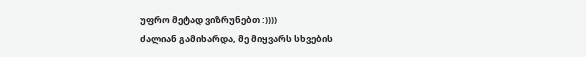უფრო მეტად ვიზრუნებთ :))))
ძალიან გამიხარდა, მე მიყვარს სხვების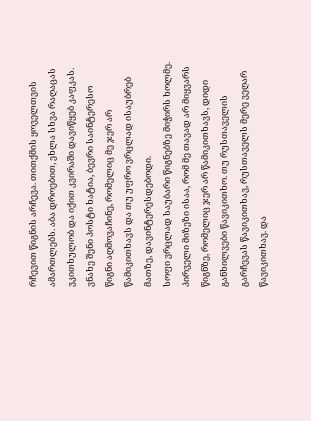რჩევით წიგნის არჩევა. თითქმის ყოველთვის ამართლებს. აბა დროებით, ეხლა სხვა რაღაცას ვკითხულობ და იქით კვირაში დავიწყებ კაფკას.
ვნახე შენი პოსტი ხატია, ბევრი საინტერესო წიგნი აღმოვაჩინე, რომელიც მე ჯერ არ წამიკითხავს და თუ უფრო ვრცლად ისაუბრებ მათზე, დავინტერესდებოდი.
სოფი ვრცლად საუბარი წიგნებზე მიჭირს ხოლმე. პირველი მიზეზი ისაა, რომ მე თავად არ მიყვარს წიგნზე, რომელიც ჯერ არ წამიკითხავს, დიდი განხილვები წავიკითხო. თუ რუსთაველის გარჩევას წავიკითხავ, რუსთაველს მერე ვეღარ წავიკითხავ. და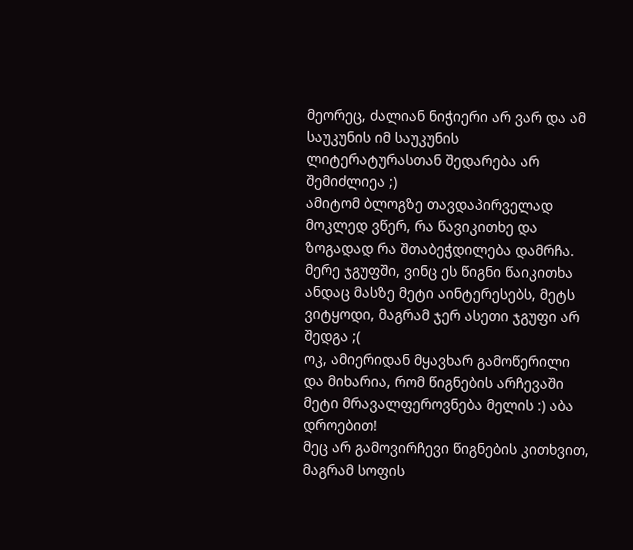მეორეც, ძალიან ნიჭიერი არ ვარ და ამ საუკუნის იმ საუკუნის ლიტერატურასთან შედარება არ შემიძლიეა ;)
ამიტომ ბლოგზე თავდაპირველად მოკლედ ვწერ, რა წავიკითხე და ზოგადად რა შთაბეჭდილება დამრჩა. მერე ჯგუფში, ვინც ეს წიგნი წაიკითხა ანდაც მასზე მეტი აინტერესებს, მეტს ვიტყოდი, მაგრამ ჯერ ასეთი ჯგუფი არ შედგა ;(
ოკ, ამიერიდან მყავხარ გამოწერილი და მიხარია, რომ წიგნების არჩევაში მეტი მრავალფეროვნება მელის :) აბა დროებით!
მეც არ გამოვირჩევი წიგნების კითხვით, მაგრამ სოფის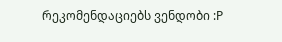რეკომენდაციებს ვენდობი :P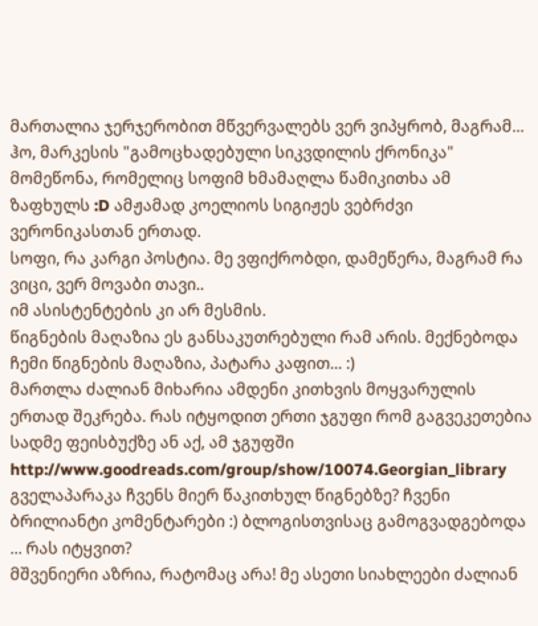მართალია ჯერჯერობით მწვერვალებს ვერ ვიპყრობ, მაგრამ... ჰო, მარკესის "გამოცხადებული სიკვდილის ქრონიკა" მომეწონა, რომელიც სოფიმ ხმამაღლა წამიკითხა ამ ზაფხულს :D ამჟამად კოელიოს სიგიჟეს ვებრძვი ვერონიკასთან ერთად.
სოფი, რა კარგი პოსტია. მე ვფიქრობდი, დამეწერა, მაგრამ რა ვიცი, ვერ მოვაბი თავი..
იმ ასისტენტების კი არ მესმის.
წიგნების მაღაზია ეს განსაკუთრებული რამ არის. მექნებოდა ჩემი წიგნების მაღაზია, პატარა კაფით... :)
მართლა ძალიან მიხარია ამდენი კითხვის მოყვარულის ერთად შეკრება. რას იტყოდით ერთი ჯგუფი რომ გაგვეკეთებია სადმე ფეისბუქზე ან აქ, ამ ჯგუფში http://www.goodreads.com/group/show/10074.Georgian_library გველაპარაკა ჩვენს მიერ წაკითხულ წიგნებზე? ჩვენი ბრილიანტი კომენტარები :) ბლოგისთვისაც გამოგვადგებოდა ... რას იტყვით?
მშვენიერი აზრია, რატომაც არა! მე ასეთი სიახლეები ძალიან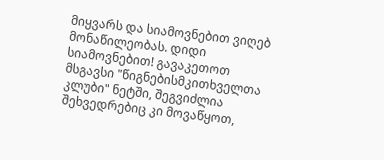მიყვარს და სიამოვნებით ვიღებ მონაწილეობას. დიდი სიამოვნებით! გავაკეთოთ მსგავსი "წიგნებისმკითხველთა კლუბი" ნეტში, შეგვიძლია შეხვედრებიც კი მოვაწყოთ,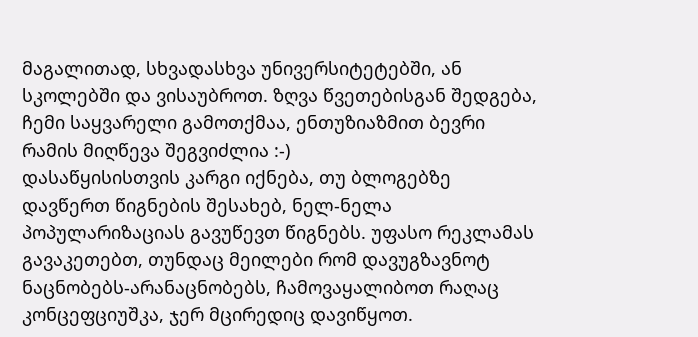მაგალითად, სხვადასხვა უნივერსიტეტებში, ან სკოლებში და ვისაუბროთ. ზღვა წვეთებისგან შედგება, ჩემი საყვარელი გამოთქმაა, ენთუზიაზმით ბევრი რამის მიღწევა შეგვიძლია :-)
დასაწყისისთვის კარგი იქნება, თუ ბლოგებზე დავწერთ წიგნების შესახებ, ნელ-ნელა პოპულარიზაციას გავუწევთ წიგნებს. უფასო რეკლამას გავაკეთებთ, თუნდაც მეილები რომ დავუგზავნოტ ნაცნობებს-არანაცნობებს, ჩამოვაყალიბოთ რაღაც კონცეფციუშკა, ჯერ მცირედიც დავიწყოთ.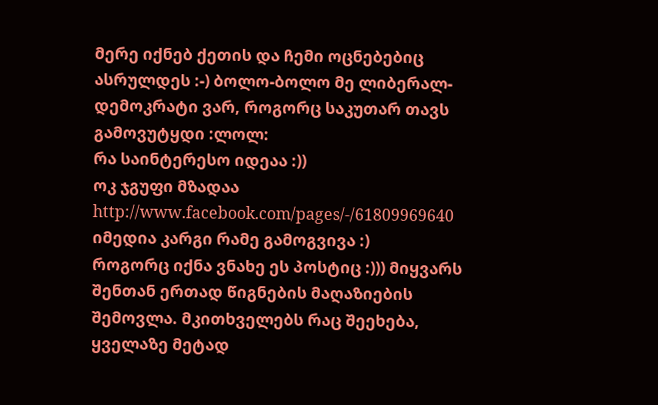მერე იქნებ ქეთის და ჩემი ოცნებებიც ასრულდეს :-) ბოლო-ბოლო მე ლიბერალ-დემოკრატი ვარ, როგორც საკუთარ თავს გამოვუტყდი :ლოლ:
რა საინტერესო იდეაა :))
ოკ ჯგუფი მზადაა http://www.facebook.com/pages/-/61809969640 იმედია კარგი რამე გამოგვივა :)
როგორც იქნა ვნახე ეს პოსტიც :))) მიყვარს შენთან ერთად წიგნების მაღაზიების შემოვლა. მკითხველებს რაც შეეხება, ყველაზე მეტად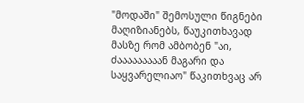"მოდაში" შემოსული წიგნები მაღიზიანებს, წაუკითხავად მასზე რომ ამბობენ "აი, ძააააააააან მაგარი და საყვარელიაო" წაკითხვაც არ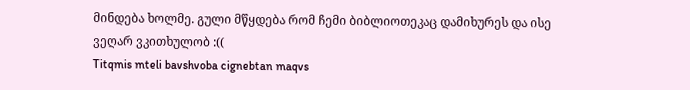მინდება ხოლმე. გული მწყდება რომ ჩემი ბიბლიოთეკაც დამიხურეს და ისე ვეღარ ვკითხულობ :((
Titqmis mteli bavshvoba cignebtan maqvs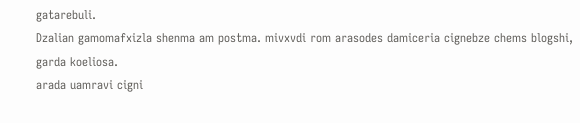gatarebuli.
Dzalian gamomafxizla shenma am postma. mivxvdi rom arasodes damiceria cignebze chems blogshi, garda koeliosa.
arada uamravi cigni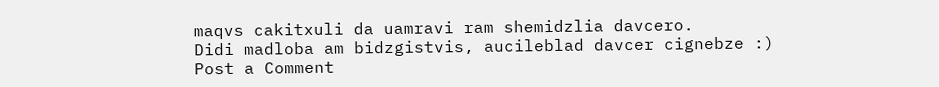maqvs cakitxuli da uamravi ram shemidzlia davcero.
Didi madloba am bidzgistvis, aucileblad davcer cignebze :)
Post a Comment